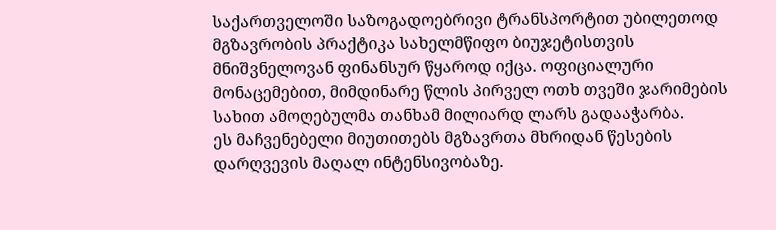საქართველოში საზოგადოებრივი ტრანსპორტით უბილეთოდ მგზავრობის პრაქტიკა სახელმწიფო ბიუჯეტისთვის მნიშვნელოვან ფინანსურ წყაროდ იქცა. ოფიციალური მონაცემებით, მიმდინარე წლის პირველ ოთხ თვეში ჯარიმების სახით ამოღებულმა თანხამ მილიარდ ლარს გადააჭარბა.
ეს მაჩვენებელი მიუთითებს მგზავრთა მხრიდან წესების დარღვევის მაღალ ინტენსივობაზე.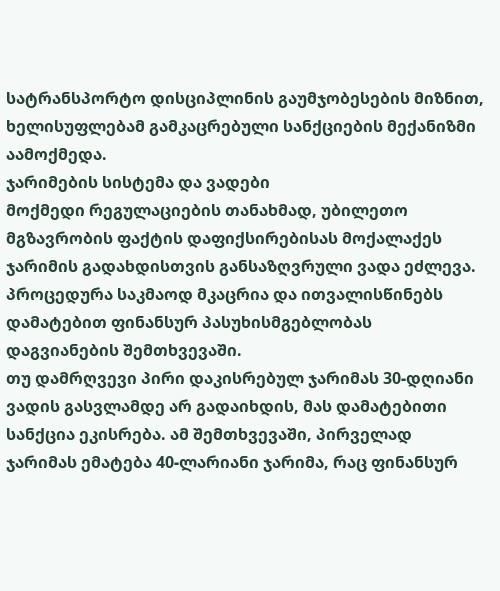სატრანსპორტო დისციპლინის გაუმჯობესების მიზნით, ხელისუფლებამ გამკაცრებული სანქციების მექანიზმი აამოქმედა.
ჯარიმების სისტემა და ვადები
მოქმედი რეგულაციების თანახმად, უბილეთო მგზავრობის ფაქტის დაფიქსირებისას მოქალაქეს ჯარიმის გადახდისთვის განსაზღვრული ვადა ეძლევა. პროცედურა საკმაოდ მკაცრია და ითვალისწინებს დამატებით ფინანსურ პასუხისმგებლობას დაგვიანების შემთხვევაში.
თუ დამრღვევი პირი დაკისრებულ ჯარიმას 30-დღიანი ვადის გასვლამდე არ გადაიხდის, მას დამატებითი სანქცია ეკისრება. ამ შემთხვევაში, პირველად ჯარიმას ემატება 40-ლარიანი ჯარიმა, რაც ფინანსურ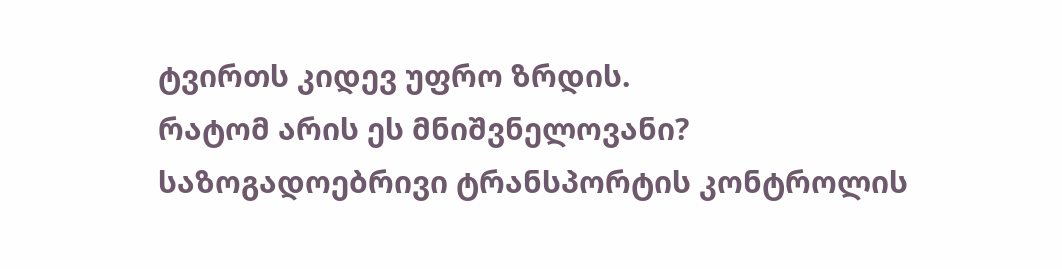ტვირთს კიდევ უფრო ზრდის.
რატომ არის ეს მნიშვნელოვანი?
საზოგადოებრივი ტრანსპორტის კონტროლის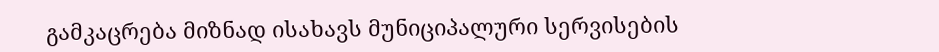გამკაცრება მიზნად ისახავს მუნიციპალური სერვისების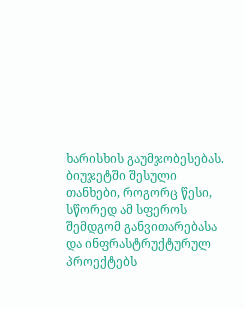ხარისხის გაუმჯობესებას. ბიუჯეტში შესული თანხები, როგორც წესი, სწორედ ამ სფეროს შემდგომ განვითარებასა და ინფრასტრუქტურულ პროექტებს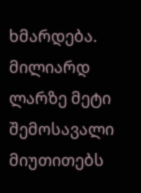ხმარდება.
მილიარდ ლარზე მეტი შემოსავალი მიუთითებს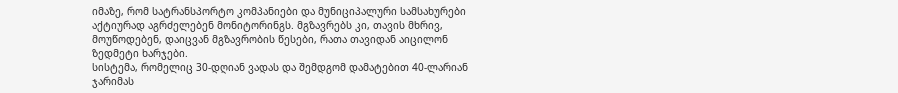იმაზე, რომ სატრანსპორტო კომპანიები და მუნიციპალური სამსახურები აქტიურად აგრძელებენ მონიტორინგს. მგზავრებს კი, თავის მხრივ, მოუწოდებენ, დაიცვან მგზავრობის წესები, რათა თავიდან აიცილონ ზედმეტი ხარჯები.
სისტემა, რომელიც 30-დღიან ვადას და შემდგომ დამატებით 40-ლარიან ჯარიმას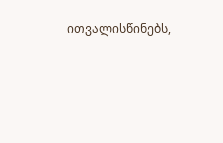ითვალისწინებს,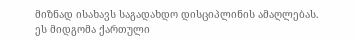მიზნად ისახავს საგადახდო დისციპლინის ამაღლებას. ეს მიდგომა ქართული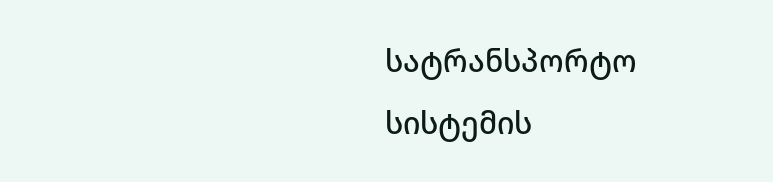სატრანსპორტო სისტემის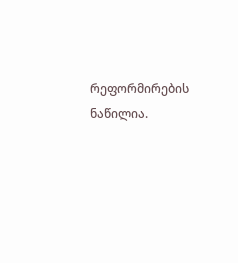რეფორმირების ნაწილია.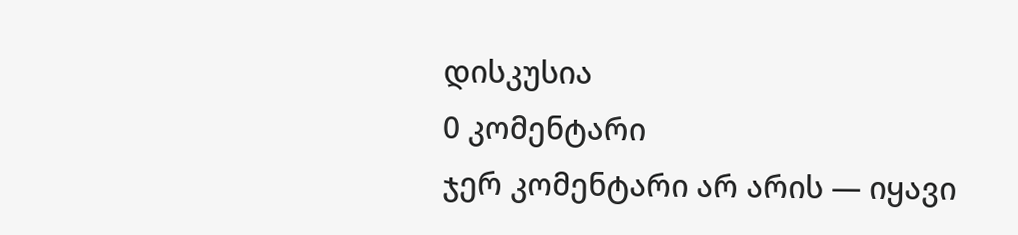დისკუსია
0 კომენტარი
ჯერ კომენტარი არ არის — იყავი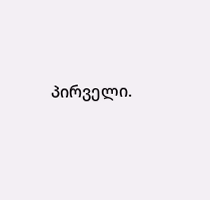პირველი.